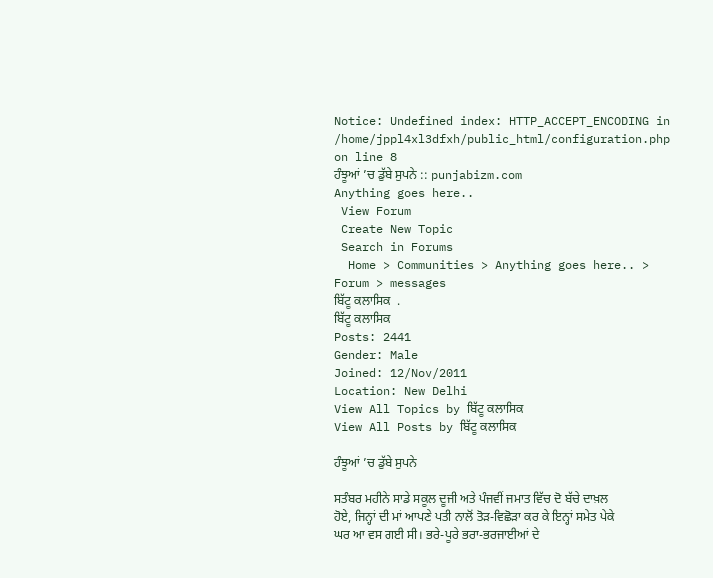Notice: Undefined index: HTTP_ACCEPT_ENCODING in /home/jppl4xl3dfxh/public_html/configuration.php on line 8
ਹੰਝੂਆਂ ’ਚ ਡੁੱਬੇ ਸੁਪਨੇ :: punjabizm.com
Anything goes here..
 View Forum
 Create New Topic
 Search in Forums
  Home > Communities > Anything goes here.. > Forum > messages
ਬਿੱਟੂ ਕਲਾਸਿਕ  .
ਬਿੱਟੂ ਕਲਾਸਿਕ
Posts: 2441
Gender: Male
Joined: 12/Nov/2011
Location: New Delhi
View All Topics by ਬਿੱਟੂ ਕਲਾਸਿਕ
View All Posts by ਬਿੱਟੂ ਕਲਾਸਿਕ

ਹੰਝੂਆਂ ’ਚ ਡੁੱਬੇ ਸੁਪਨੇ

ਸਤੰਬਰ ਮਹੀਨੇ ਸਾਡੇ ਸਕੂਲ ਦੂਜੀ ਅਤੇ ਪੰਜਵੀਂ ਜਮਾਤ ਵਿੱਚ ਦੋ ਬੱਚੇ ਦਾਖ਼ਲ ਹੋਏ, ਜਿਨ੍ਹਾਂ ਦੀ ਮਾਂ ਆਪਣੇ ਪਤੀ ਨਾਲੋਂ ਤੋੜ-ਵਿਛੋੜਾ ਕਰ ਕੇ ਇਨ੍ਹਾਂ ਸਮੇਤ ਪੇਕੇ ਘਰ ਆ ਵਸ ਗਈ ਸੀ। ਭਰੇ-ਪੂਰੇ ਭਰਾ-ਭਰਜਾਈਆਂ ਦੇ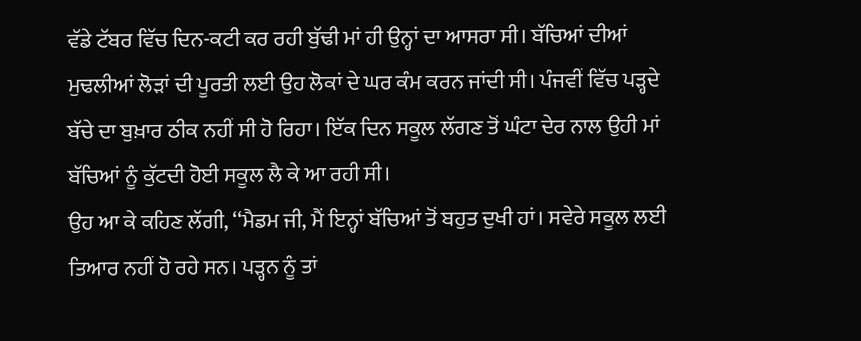ਵੱਡੇ ਟੱਬਰ ਵਿੱਚ ਦਿਨ-ਕਟੀ ਕਰ ਰਹੀ ਬੁੱਢੀ ਮਾਂ ਹੀ ਉਨ੍ਹਾਂ ਦਾ ਆਸਰਾ ਸੀ। ਬੱਚਿਆਂ ਦੀਆਂ ਮੁਢਲੀਆਂ ਲੋੜਾਂ ਦੀ ਪੂਰਤੀ ਲਈ ਉਹ ਲੋਕਾਂ ਦੇ ਘਰ ਕੰਮ ਕਰਨ ਜਾਂਦੀ ਸੀ। ਪੰਜਵੀਂ ਵਿੱਚ ਪੜ੍ਹਦੇ ਬੱਚੇ ਦਾ ਬੁਖ਼ਾਰ ਠੀਕ ਨਹੀਂ ਸੀ ਹੋ ਰਿਹਾ। ਇੱਕ ਦਿਨ ਸਕੂਲ ਲੱਗਣ ਤੋਂ ਘੰਟਾ ਦੇਰ ਨਾਲ ਉਹੀ ਮਾਂ ਬੱਚਿਆਂ ਨੂੰ ਕੁੱਟਦੀ ਹੋਈ ਸਕੂਲ ਲੈ ਕੇ ਆ ਰਹੀ ਸੀ।
ਉਹ ਆ ਕੇ ਕਹਿਣ ਲੱਗੀ, ‘‘ਮੈਡਮ ਜੀ, ਮੈਂ ਇਨ੍ਹਾਂ ਬੱਚਿਆਂ ਤੋਂ ਬਹੁਤ ਦੁਖੀ ਹਾਂ। ਸਵੇਰੇ ਸਕੂਲ ਲਈ ਤਿਆਰ ਨਹੀਂ ਹੋ ਰਹੇ ਸਨ। ਪੜ੍ਹਨ ਨੂੰ ਤਾਂ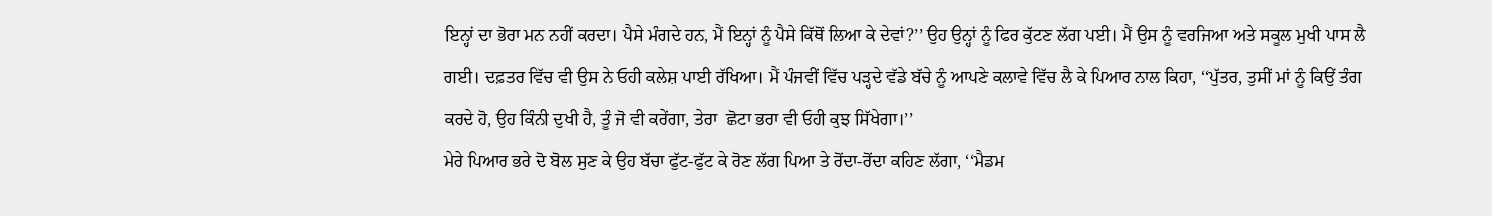ਇਨ੍ਹਾਂ ਦਾ ਭੋਰਾ ਮਨ ਨਹੀਂ ਕਰਦਾ। ਪੈਸੇ ਮੰਗਦੇ ਹਨ, ਮੈਂ ਇਨ੍ਹਾਂ ਨੂੰ ਪੈਸੇ ਕਿੱਥੋਂ ਲਿਆ ਕੇ ਦੇਵਾਂ?’’ ਉਹ ਉਨ੍ਹਾਂ ਨੂੰ ਫਿਰ ਕੁੱਟਣ ਲੱਗ ਪਈ। ਮੈਂ ਉਸ ਨੂੰ ਵਰਜਿਆ ਅਤੇ ਸਕੂਲ ਮੁਖੀ ਪਾਸ ਲੈ ਗਈ। ਦਫ਼ਤਰ ਵਿੱਚ ਵੀ ਉਸ ਨੇ ਓਹੀ ਕਲੇਸ਼ ਪਾਈ ਰੱਖਿਆ। ਮੈਂ ਪੰਜਵੀਂ ਵਿੱਚ ਪੜ੍ਹਦੇ ਵੱਡੇ ਬੱਚੇ ਨੂੰ ਆਪਣੇ ਕਲਾਵੇ ਵਿੱਚ ਲੈ ਕੇ ਪਿਆਰ ਨਾਲ ਕਿਹਾ, ‘‘ਪੁੱਤਰ, ਤੁਸੀਂ ਮਾਂ ਨੂੰ ਕਿਉਂ ਤੰਗ ਕਰਦੇ ਹੋ, ਉਹ ਕਿੰਨੀ ਦੁਖੀ ਹੈ, ਤੂੰ ਜੋ ਵੀ ਕਰੇਂਗਾ, ਤੇਰਾ  ਛੋਟਾ ਭਰਾ ਵੀ ਓਹੀ ਕੁਝ ਸਿੱਖੇਗਾ।’’
ਮੇਰੇ ਪਿਆਰ ਭਰੇ ਦੋ ਬੋਲ ਸੁਣ ਕੇ ਉਹ ਬੱਚਾ ਫੁੱਟ-ਫੁੱਟ ਕੇ ਰੋਣ ਲੱਗ ਪਿਆ ਤੇ ਰੋਂਦਾ-ਰੋਂਦਾ ਕਹਿਣ ਲੱਗਾ, ‘‘ਮੈਡਮ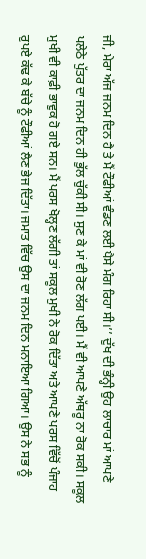ਜੀ, ਮੇਰਾ ਅੱਜ ਜਨਮ ਦਿਨ ਹੈ ਤੇ ਮੈਂ ਟੌਫੀਆਂ ਵੰਡਣ ਲਈ ਪੈਸੇ ਮੰਗ ਰਿਹਾ ਸੀ।’’ ਦੁੱਖ ਦੀ ਭੰਨ੍ਹੀ ਉਹ ਲਾਚਾਰ ਮਾਂ ਆਪਣੇ ਪਲੇਠੇ ਪੁੱਤਰ ਦਾ ਜਨਮ ਦਿਨ ਹੀ ਭੁੱਲ ਚੁੱਕੀ ਸੀ। ਸੁਣ ਕੇ ਮਾਂ ਵੀ ਰੋਣ ਲੱਗ ਪਈ। ਮੈਂ ਵੀ ਆਪਣੇ ਅੱਥਰੂ ਨਾ ਰੋਕ ਸਕੀ। ਸਕੂਲ ਮੁਖੀ ਵੀ ਕਾਫ਼ੀ ਭਾਵੁਕ ਹੋ ਗਏ ਸਨ। ਮੈਂ ਪਰਸ ਖੋਲ੍ਹਣ ਲੱਗੀ ਤਾਂ ਸਕੂਲ ਮੁਖੀ ਨੇ ਰੋਕ ਦਿੱਤਾ ਅਤੇ ਆਪਣੇ ਪਰਸ ਵਿੱਚੋਂ ਪੰਜਾਹ ਰੁਪਏ ਕੱਢ ਕੇ ਬੱਚੇ ਨੂੰ ਟੌਫੀਆਂ ਲੈਣ ਭੇਜ ਦਿੱਤਾ। ਜਮਾਤ ਵਿੱਚ ਉਸ ਦਾ ਜਨਮ ਦਿਨ ਮਨਾਇਆ ਗਿਆ। ਉਸ ਨੇ ਸਭ ਨੂੰ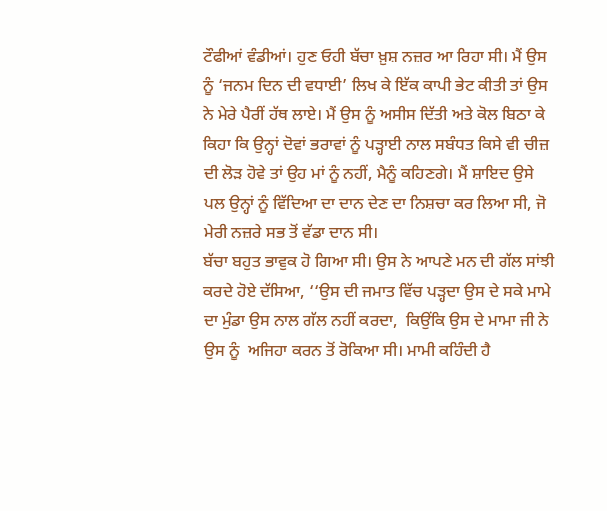ਟੌਫੀਆਂ ਵੰਡੀਆਂ। ਹੁਣ ਓਹੀ ਬੱਚਾ ਖ਼ੁਸ਼ ਨਜ਼ਰ ਆ ਰਿਹਾ ਸੀ। ਮੈਂ ਉਸ ਨੂੰ ‘ਜਨਮ ਦਿਨ ਦੀ ਵਧਾਈ’ ਲਿਖ ਕੇ ਇੱਕ ਕਾਪੀ ਭੇਟ ਕੀਤੀ ਤਾਂ ਉਸ ਨੇ ਮੇਰੇ ਪੈਰੀਂ ਹੱਥ ਲਾਏ। ਮੈਂ ਉਸ ਨੂੰ ਅਸੀਸ ਦਿੱਤੀ ਅਤੇ ਕੋਲ ਬਿਠਾ ਕੇ ਕਿਹਾ ਕਿ ਉਨ੍ਹਾਂ ਦੋਵਾਂ ਭਰਾਵਾਂ ਨੂੰ ਪੜ੍ਹਾਈ ਨਾਲ ਸਬੰਧਤ ਕਿਸੇ ਵੀ ਚੀਜ਼ ਦੀ ਲੋੜ ਹੋਵੇ ਤਾਂ ਉਹ ਮਾਂ ਨੂੰ ਨਹੀਂ, ਮੈਨੂੰ ਕਹਿਣਗੇ। ਮੈਂ ਸ਼ਾਇਦ ਉਸੇ ਪਲ ਉਨ੍ਹਾਂ ਨੂੰ ਵਿੱਦਿਆ ਦਾ ਦਾਨ ਦੇਣ ਦਾ ਨਿਸ਼ਚਾ ਕਰ ਲਿਆ ਸੀ, ਜੋ ਮੇਰੀ ਨਜ਼ਰੇ ਸਭ ਤੋਂ ਵੱਡਾ ਦਾਨ ਸੀ।
ਬੱਚਾ ਬਹੁਤ ਭਾਵੁਕ ਹੋ ਗਿਆ ਸੀ। ਉਸ ਨੇ ਆਪਣੇ ਮਨ ਦੀ ਗੱਲ ਸਾਂਝੀ ਕਰਦੇ ਹੋਏ ਦੱਸਿਆ, ‘‘ਉਸ ਦੀ ਜਮਾਤ ਵਿੱਚ ਪੜ੍ਹਦਾ ਉਸ ਦੇ ਸਕੇ ਮਾਮੇ ਦਾ ਮੁੰਡਾ ਉਸ ਨਾਲ ਗੱਲ ਨਹੀਂ ਕਰਦਾ,  ਕਿਉਂਕਿ ਉਸ ਦੇ ਮਾਮਾ ਜੀ ਨੇ ਉਸ ਨੂੰ  ਅਜਿਹਾ ਕਰਨ ਤੋਂ ਰੋਕਿਆ ਸੀ। ਮਾਮੀ ਕਹਿੰਦੀ ਹੈ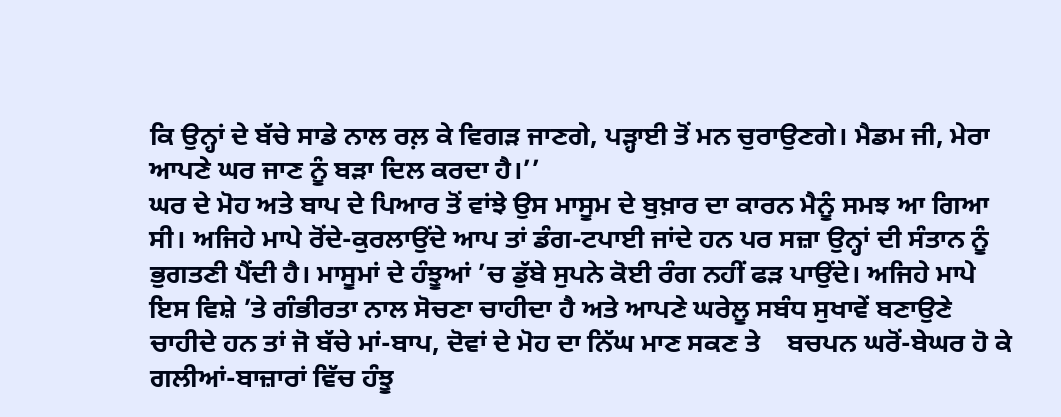ਕਿ ਉਨ੍ਹਾਂ ਦੇ ਬੱਚੇ ਸਾਡੇ ਨਾਲ ਰਲ਼ ਕੇ ਵਿਗੜ ਜਾਣਗੇ, ਪੜ੍ਹਾਈ ਤੋਂ ਮਨ ਚੁਰਾਉਣਗੇ। ਮੈਡਮ ਜੀ, ਮੇਰਾ ਆਪਣੇ ਘਰ ਜਾਣ ਨੂੰ ਬੜਾ ਦਿਲ ਕਰਦਾ ਹੈ।’’
ਘਰ ਦੇ ਮੋਹ ਅਤੇ ਬਾਪ ਦੇ ਪਿਆਰ ਤੋਂ ਵਾਂਝੇ ਉਸ ਮਾਸੂਮ ਦੇ ਬੁਖ਼ਾਰ ਦਾ ਕਾਰਨ ਮੈਨੂੰ ਸਮਝ ਆ ਗਿਆ ਸੀ। ਅਜਿਹੇ ਮਾਪੇ ਰੋਂਦੇ-ਕੁਰਲਾਉਂਦੇ ਆਪ ਤਾਂ ਡੰਗ-ਟਪਾਈ ਜਾਂਦੇ ਹਨ ਪਰ ਸਜ਼ਾ ਉਨ੍ਹਾਂ ਦੀ ਸੰਤਾਨ ਨੂੰ ਭੁਗਤਣੀ ਪੈਂਦੀ ਹੈ। ਮਾਸੂਮਾਂ ਦੇ ਹੰਝੂਆਂ ’ਚ ਡੁੱਬੇ ਸੁਪਨੇ ਕੋਈ ਰੰਗ ਨਹੀਂ ਫੜ ਪਾਉਂਦੇ। ਅਜਿਹੇ ਮਾਪੇ ਇਸ ਵਿਸ਼ੇ ’ਤੇ ਗੰਭੀਰਤਾ ਨਾਲ ਸੋਚਣਾ ਚਾਹੀਦਾ ਹੈ ਅਤੇ ਆਪਣੇ ਘਰੇਲੂ ਸਬੰਧ ਸੁਖਾਵੇਂ ਬਣਾਉਣੇ ਚਾਹੀਦੇ ਹਨ ਤਾਂ ਜੋ ਬੱਚੇ ਮਾਂ-ਬਾਪ, ਦੋਵਾਂ ਦੇ ਮੋਹ ਦਾ ਨਿੱਘ ਮਾਣ ਸਕਣ ਤੇ    ਬਚਪਨ ਘਰੋਂ-ਬੇਘਰ ਹੋ ਕੇ ਗਲੀਆਂ-ਬਾਜ਼ਾਰਾਂ ਵਿੱਚ ਹੰਝੂ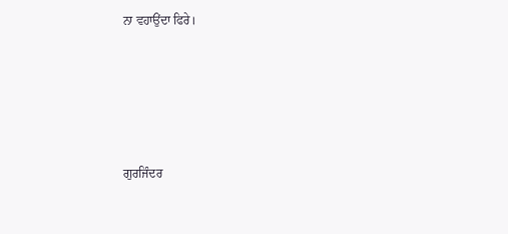ਨਾ ਵਹਾਉਂਦਾ ਫਿਰੇ।





ਗੁਰਜਿੰਦਰ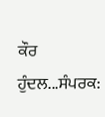ਕੌਰ ਹੁੰਦਲ...ਸੰਪਰਕ: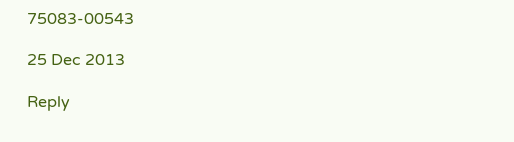75083-00543

25 Dec 2013

Reply